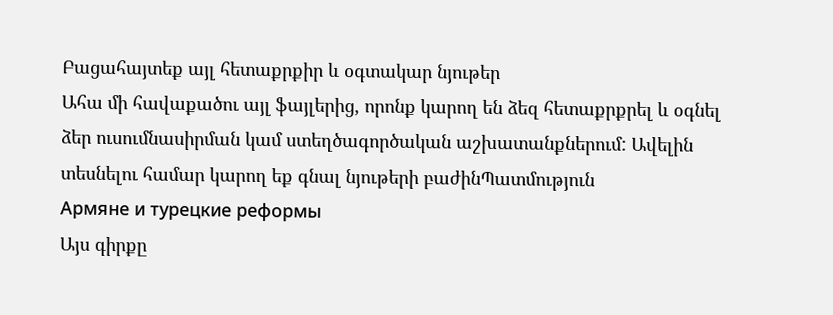Բացահայտեք այլ հետաքրքիր և օգտակար նյութեր
Ահա մի հավաքածու այլ ֆայլերից, որոնք կարող են ձեզ հետաքրքրել և օգնել ձեր ուսումնասիրման կամ ստեղծագործական աշխատանքներում: Ավելին տեսնելու համար կարող եք գնալ նյութերի բաժինՊատմություն
Армяне и турецкие реформы
Այս գիրքը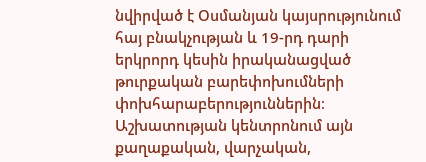նվիրված է Օսմանյան կայսրությունում հայ բնակչության և 19-րդ դարի երկրորդ կեսին իրականացված թուրքական բարեփոխումների փոխհարաբերություններին։ Աշխատության կենտրոնում այն քաղաքական, վարչական,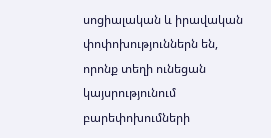սոցիալական և իրավական փոփոխություններն են, որոնք տեղի ունեցան կայսրությունում բարեփոխումների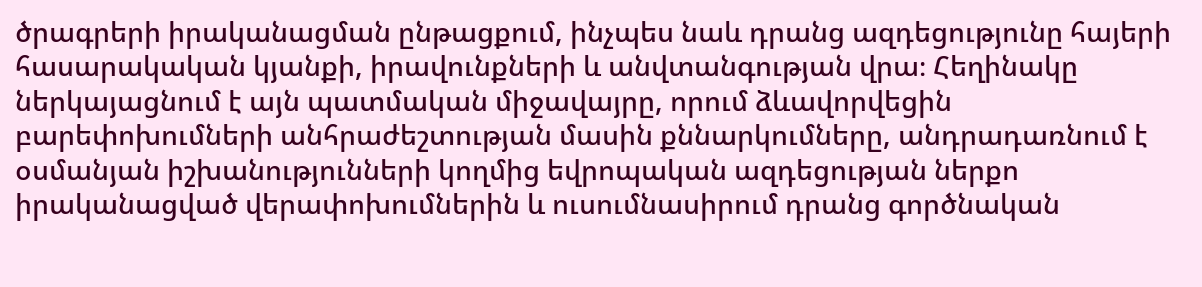ծրագրերի իրականացման ընթացքում, ինչպես նաև դրանց ազդեցությունը հայերի հասարակական կյանքի, իրավունքների և անվտանգության վրա։ Հեղինակը ներկայացնում է այն պատմական միջավայրը, որում ձևավորվեցին բարեփոխումների անհրաժեշտության մասին քննարկումները, անդրադառնում է օսմանյան իշխանությունների կողմից եվրոպական ազդեցության ներքո իրականացված վերափոխումներին և ուսումնասիրում դրանց գործնական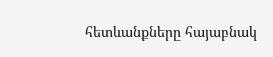հետևանքները հայաբնակ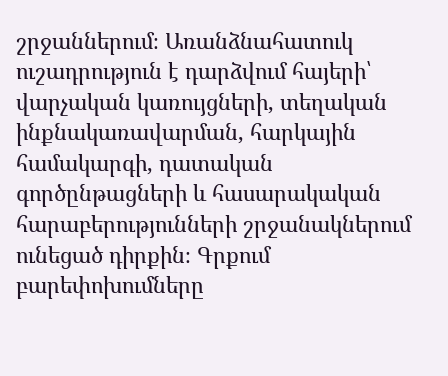շրջաններում։ Առանձնահատուկ ուշադրություն է դարձվում հայերի՝ վարչական կառույցների, տեղական ինքնակառավարման, հարկային համակարգի, դատական գործընթացների և հասարակական հարաբերությունների շրջանակներում ունեցած դիրքին։ Գրքում բարեփոխումները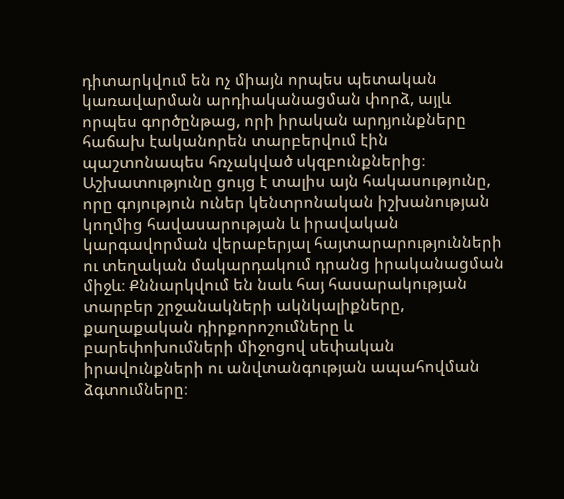դիտարկվում են ոչ միայն որպես պետական կառավարման արդիականացման փորձ, այլև որպես գործընթաց, որի իրական արդյունքները հաճախ էականորեն տարբերվում էին պաշտոնապես հռչակված սկզբունքներից։ Աշխատությունը ցույց է տալիս այն հակասությունը, որը գոյություն ուներ կենտրոնական իշխանության կողմից հավասարության և իրավական կարգավորման վերաբերյալ հայտարարությունների ու տեղական մակարդակում դրանց իրականացման միջև։ Քննարկվում են նաև հայ հասարակության տարբեր շրջանակների ակնկալիքները, քաղաքական դիրքորոշումները և բարեփոխումների միջոցով սեփական իրավունքների ու անվտանգության ապահովման ձգտումները։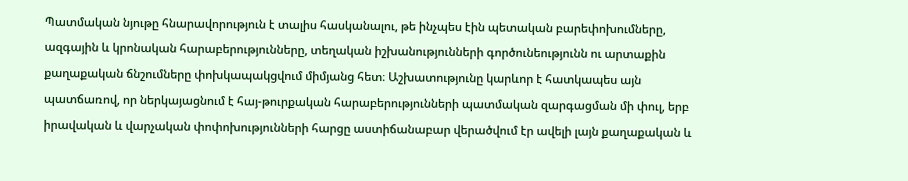Պատմական նյութը հնարավորություն է տալիս հասկանալու, թե ինչպես էին պետական բարեփոխումները, ազգային և կրոնական հարաբերությունները, տեղական իշխանությունների գործունեությունն ու արտաքին քաղաքական ճնշումները փոխկապակցվում միմյանց հետ։ Աշխատությունը կարևոր է հատկապես այն պատճառով, որ ներկայացնում է հայ-թուրքական հարաբերությունների պատմական զարգացման մի փուլ, երբ իրավական և վարչական փոփոխությունների հարցը աստիճանաբար վերածվում էր ավելի լայն քաղաքական և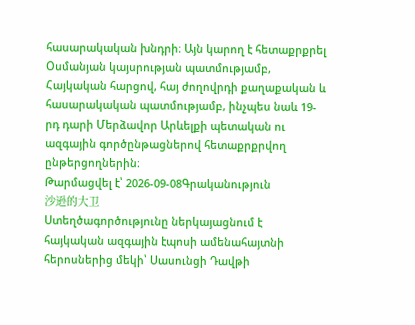հասարակական խնդրի։ Այն կարող է հետաքրքրել Օսմանյան կայսրության պատմությամբ, Հայկական հարցով, հայ ժողովրդի քաղաքական և հասարակական պատմությամբ, ինչպես նաև 19-րդ դարի Մերձավոր Արևելքի պետական ու ազգային գործընթացներով հետաքրքրվող ընթերցողներին։
Թարմացվել է՝ 2026-09-08Գրականություն
沙逊的大卫
Ստեղծագործությունը ներկայացնում է հայկական ազգային էպոսի ամենահայտնի հերոսներից մեկի՝ Սասունցի Դավթի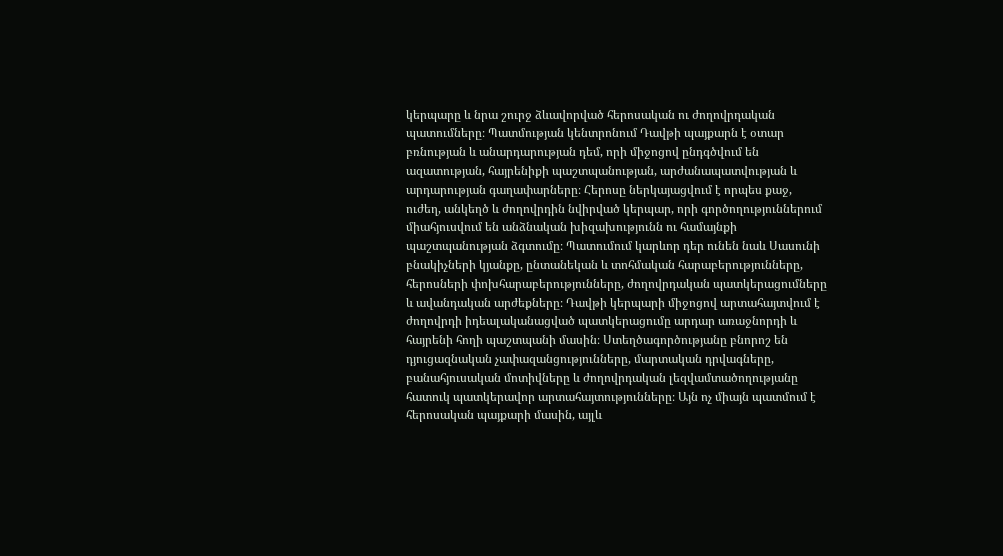կերպարը և նրա շուրջ ձևավորված հերոսական ու ժողովրդական պատումները։ Պատմության կենտրոնում Դավթի պայքարն է օտար բռնության և անարդարության դեմ, որի միջոցով ընդգծվում են ազատության, հայրենիքի պաշտպանության, արժանապատվության և արդարության գաղափարները։ Հերոսը ներկայացվում է որպես քաջ, ուժեղ, անկեղծ և ժողովրդին նվիրված կերպար, որի գործողություններում միահյուսվում են անձնական խիզախությունն ու համայնքի պաշտպանության ձգտումը։ Պատումում կարևոր դեր ունեն նաև Սասունի բնակիչների կյանքը, ընտանեկան և տոհմական հարաբերությունները, հերոսների փոխհարաբերությունները, ժողովրդական պատկերացումները և ավանդական արժեքները։ Դավթի կերպարի միջոցով արտահայտվում է ժողովրդի իդեալականացված պատկերացումը արդար առաջնորդի և հայրենի հողի պաշտպանի մասին։ Ստեղծագործությանը բնորոշ են դյուցազնական չափազանցությունները, մարտական դրվագները, բանահյուսական մոտիվները և ժողովրդական լեզվամտածողությանը հատուկ պատկերավոր արտահայտությունները։ Այն ոչ միայն պատմում է հերոսական պայքարի մասին, այլև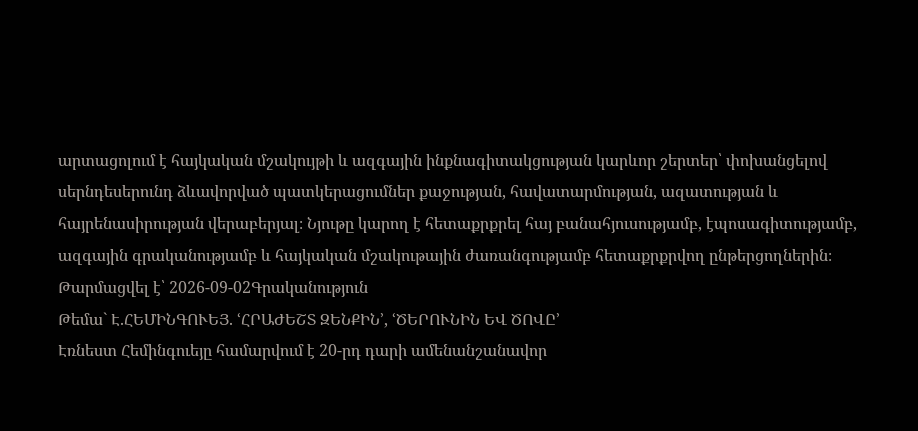արտացոլում է հայկական մշակույթի և ազգային ինքնագիտակցության կարևոր շերտեր՝ փոխանցելով սերնդեսերունդ ձևավորված պատկերացումներ քաջության, հավատարմության, ազատության և հայրենասիրության վերաբերյալ։ Նյութը կարող է հետաքրքրել հայ բանահյուսությամբ, էպոսագիտությամբ, ազգային գրականությամբ և հայկական մշակութային ժառանգությամբ հետաքրքրվող ընթերցողներին։
Թարմացվել է՝ 2026-09-02Գրականություն
Թեմա` Է.ՀԵՄԻՆԳՈՒԵՅ. ՙՀՐԱԺԵՇՏ ԶԵՆՔԻՆ՚, ՙԾԵՐՈՒՆԻՆ ԵՎ ԾՈՎԸ՚
Էռնեստ Հեմինգուեյը համարվում է 20-րդ դարի ամենանշանավոր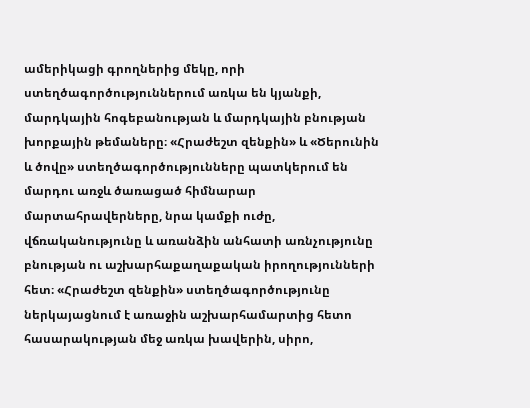ամերիկացի գրողներից մեկը, որի ստեղծագործություններում առկա են կյանքի, մարդկային հոգեբանության և մարդկային բնության խորքային թեմաները։ «Հրաժեշտ զենքին» և «Ծերունին և ծովը» ստեղծագործությունները պատկերում են մարդու առջև ծառացած հիմնարար մարտահրավերները, նրա կամքի ուժը, վճռականությունը և առանձին անհատի առնչությունը բնության ու աշխարհաքաղաքական իրողությունների հետ։ «Հրաժեշտ զենքին» ստեղծագործությունը ներկայացնում է առաջին աշխարհամարտից հետո հասարակության մեջ առկա խավերին, սիրո,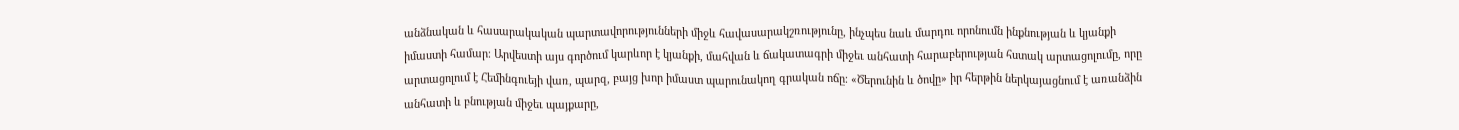անձնական և հասարակական պարտավորությունների միջև հավասարակշռությունը, ինչպես նաև մարդու որոնումն ինքնության և կյանքի իմաստի համար։ Արվեստի այս գործում կարևոր է կյանքի, մահվան և ճակատագրի միջեւ անհատի հարաբերության հստակ արտացոլումը, որը արտացոլում է Հեմինգուեյի վառ, պարզ, բայց խոր իմաստ պարունակող գրական ոճը։ «Ծերունին և ծովը» իր հերթին ներկայացնում է առանձին անհատի և բնության միջեւ պայքարը,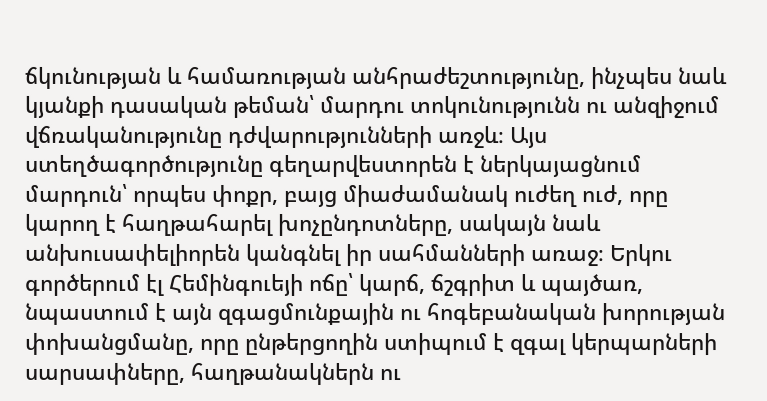ճկունության և համառության անհրաժեշտությունը, ինչպես նաև կյանքի դասական թեման՝ մարդու տոկունությունն ու անզիջում վճռականությունը դժվարությունների առջև։ Այս ստեղծագործությունը գեղարվեստորեն է ներկայացնում մարդուն՝ որպես փոքր, բայց միաժամանակ ուժեղ ուժ, որը կարող է հաղթահարել խոչընդոտները, սակայն նաև անխուսափելիորեն կանգնել իր սահմանների առաջ։ Երկու գործերում էլ Հեմինգուեյի ոճը՝ կարճ, ճշգրիտ և պայծառ, նպաստում է այն զգացմունքային ու հոգեբանական խորության փոխանցմանը, որը ընթերցողին ստիպում է զգալ կերպարների սարսափները, հաղթանակներն ու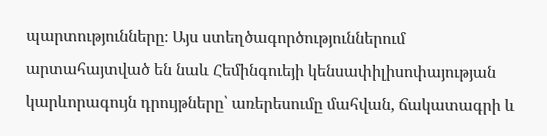պարտությունները։ Այս ստեղծագործություններում արտահայտված են նաև Հեմինգուեյի կենսափիլիսոփայության կարևորագույն դրույթները՝ առերեսումը մահվան, ճակատագրի և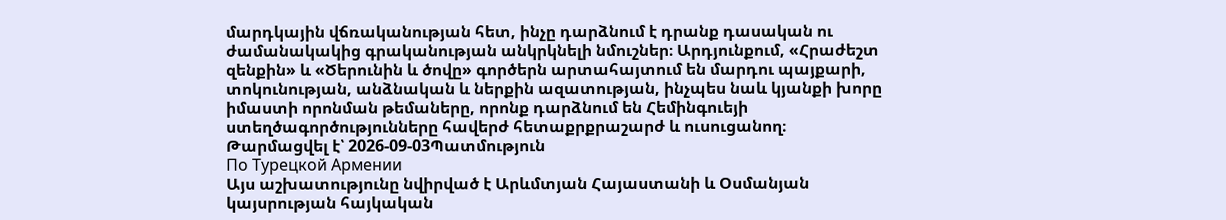մարդկային վճռականության հետ, ինչը դարձնում է դրանք դասական ու ժամանակակից գրականության անկրկնելի նմուշներ։ Արդյունքում, «Հրաժեշտ զենքին» և «Ծերունին և ծովը» գործերն արտահայտում են մարդու պայքարի, տոկունության, անձնական և ներքին ազատության, ինչպես նաև կյանքի խորը իմաստի որոնման թեմաները, որոնք դարձնում են Հեմինգուեյի ստեղծագործությունները հավերժ հետաքրքրաշարժ և ուսուցանող։
Թարմացվել է՝ 2026-09-03Պատմություն
По Турецкой Армении
Այս աշխատությունը նվիրված է Արևմտյան Հայաստանի և Օսմանյան կայսրության հայկական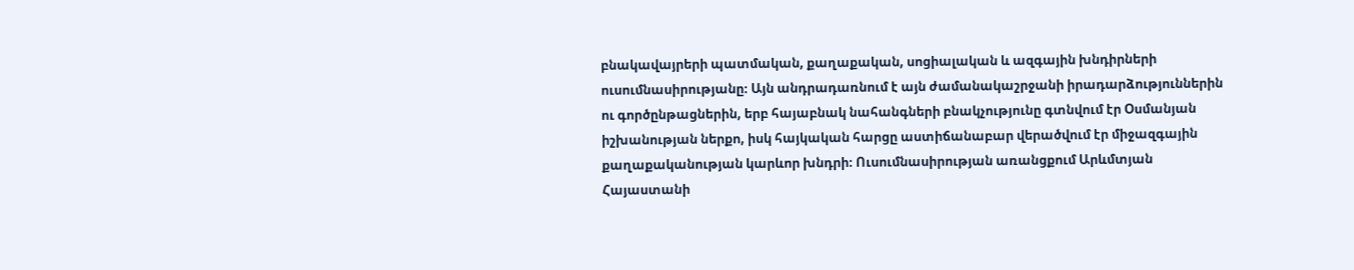բնակավայրերի պատմական, քաղաքական, սոցիալական և ազգային խնդիրների ուսումնասիրությանը։ Այն անդրադառնում է այն ժամանակաշրջանի իրադարձություններին ու գործընթացներին, երբ հայաբնակ նահանգների բնակչությունը գտնվում էր Օսմանյան իշխանության ներքո, իսկ հայկական հարցը աստիճանաբար վերածվում էր միջազգային քաղաքականության կարևոր խնդրի։ Ուսումնասիրության առանցքում Արևմտյան Հայաստանի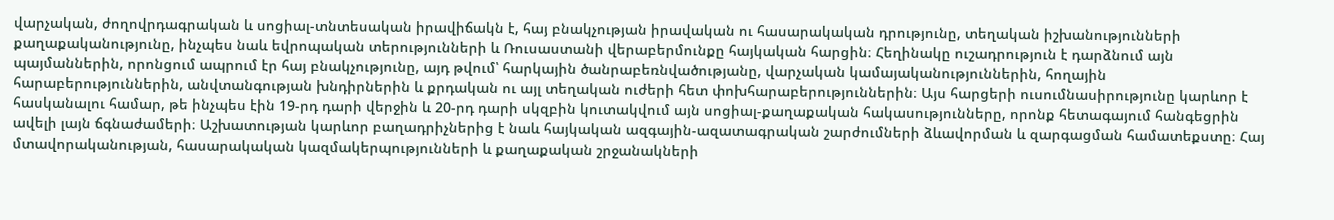վարչական, ժողովրդագրական և սոցիալ-տնտեսական իրավիճակն է, հայ բնակչության իրավական ու հասարակական դրությունը, տեղական իշխանությունների քաղաքականությունը, ինչպես նաև եվրոպական տերությունների և Ռուսաստանի վերաբերմունքը հայկական հարցին։ Հեղինակը ուշադրություն է դարձնում այն պայմաններին, որոնցում ապրում էր հայ բնակչությունը, այդ թվում՝ հարկային ծանրաբեռնվածությանը, վարչական կամայականություններին, հողային հարաբերություններին, անվտանգության խնդիրներին և քրդական ու այլ տեղական ուժերի հետ փոխհարաբերություններին։ Այս հարցերի ուսումնասիրությունը կարևոր է հասկանալու համար, թե ինչպես էին 19-րդ դարի վերջին և 20-րդ դարի սկզբին կուտակվում այն սոցիալ-քաղաքական հակասությունները, որոնք հետագայում հանգեցրին ավելի լայն ճգնաժամերի։ Աշխատության կարևոր բաղադրիչներից է նաև հայկական ազգային-ազատագրական շարժումների ձևավորման և զարգացման համատեքստը։ Հայ մտավորականության, հասարակական կազմակերպությունների և քաղաքական շրջանակների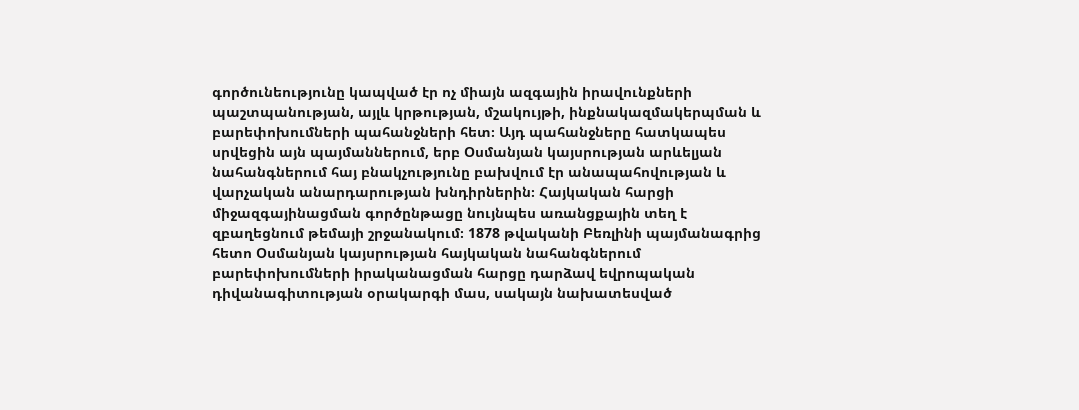գործունեությունը կապված էր ոչ միայն ազգային իրավունքների պաշտպանության, այլև կրթության, մշակույթի, ինքնակազմակերպման և բարեփոխումների պահանջների հետ։ Այդ պահանջները հատկապես սրվեցին այն պայմաններում, երբ Օսմանյան կայսրության արևելյան նահանգներում հայ բնակչությունը բախվում էր անապահովության և վարչական անարդարության խնդիրներին։ Հայկական հարցի միջազգայինացման գործընթացը նույնպես առանցքային տեղ է զբաղեցնում թեմայի շրջանակում։ 1878 թվականի Բեռլինի պայմանագրից հետո Օսմանյան կայսրության հայկական նահանգներում բարեփոխումների իրականացման հարցը դարձավ եվրոպական դիվանագիտության օրակարգի մաս, սակայն նախատեսված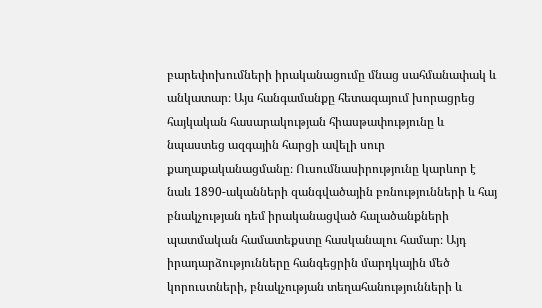բարեփոխումների իրականացումը մնաց սահմանափակ և անկատար։ Այս հանգամանքը հետագայում խորացրեց հայկական հասարակության հիասթափությունը և նպաստեց ազգային հարցի ավելի սուր քաղաքականացմանը։ Ուսումնասիրությունը կարևոր է նաև 1890-ականների զանգվածային բռնությունների և հայ բնակչության դեմ իրականացված հալածանքների պատմական համատեքստը հասկանալու համար։ Այդ իրադարձությունները հանգեցրին մարդկային մեծ կորուստների, բնակչության տեղահանությունների և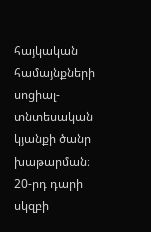հայկական համայնքների սոցիալ-տնտեսական կյանքի ծանր խաթարման։ 20-րդ դարի սկզբի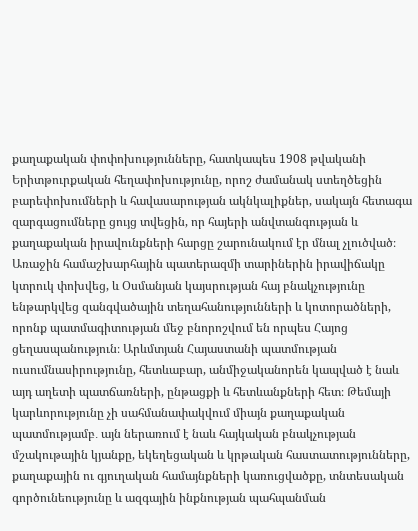քաղաքական փոփոխությունները, հատկապես 1908 թվականի Երիտթուրքական հեղափոխությունը, որոշ ժամանակ ստեղծեցին բարեփոխումների և հավասարության ակնկալիքներ, սակայն հետագա զարգացումները ցույց տվեցին, որ հայերի անվտանգության և քաղաքական իրավունքների հարցը շարունակում էր մնալ չլուծված։ Առաջին համաշխարհային պատերազմի տարիներին իրավիճակը կտրուկ փոխվեց, և Օսմանյան կայսրության հայ բնակչությունը ենթարկվեց զանգվածային տեղահանությունների և կոտորածների, որոնք պատմագիտության մեջ բնորոշվում են որպես Հայոց ցեղասպանություն։ Արևմտյան Հայաստանի պատմության ուսումնասիրությունը, հետևաբար, անմիջականորեն կապված է նաև այդ աղետի պատճառների, ընթացքի և հետևանքների հետ։ Թեմայի կարևորությունը չի սահմանափակվում միայն քաղաքական պատմությամբ․ այն ներառում է նաև հայկական բնակչության մշակութային կյանքը, եկեղեցական և կրթական հաստատությունները, քաղաքային ու գյուղական համայնքների կառուցվածքը, տնտեսական գործունեությունը և ազգային ինքնության պահպանման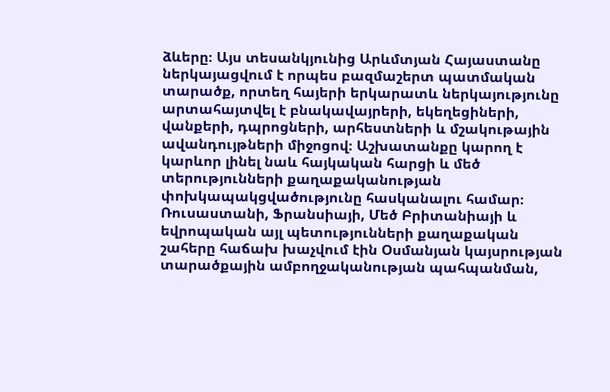ձևերը։ Այս տեսանկյունից Արևմտյան Հայաստանը ներկայացվում է որպես բազմաշերտ պատմական տարածք, որտեղ հայերի երկարատև ներկայությունը արտահայտվել է բնակավայրերի, եկեղեցիների, վանքերի, դպրոցների, արհեստների և մշակութային ավանդույթների միջոցով։ Աշխատանքը կարող է կարևոր լինել նաև հայկական հարցի և մեծ տերությունների քաղաքականության փոխկապակցվածությունը հասկանալու համար։ Ռուսաստանի, Ֆրանսիայի, Մեծ Բրիտանիայի և եվրոպական այլ պետությունների քաղաքական շահերը հաճախ խաչվում էին Օսմանյան կայսրության տարածքային ամբողջականության պահպանման,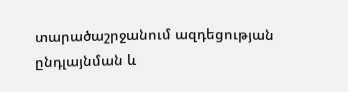տարածաշրջանում ազդեցության ընդլայնման և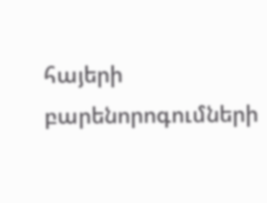հայերի բարենորոգումների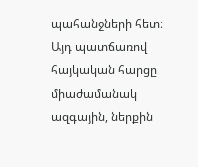պահանջների հետ։ Այդ պատճառով հայկական հարցը միաժամանակ ազգային, ներքին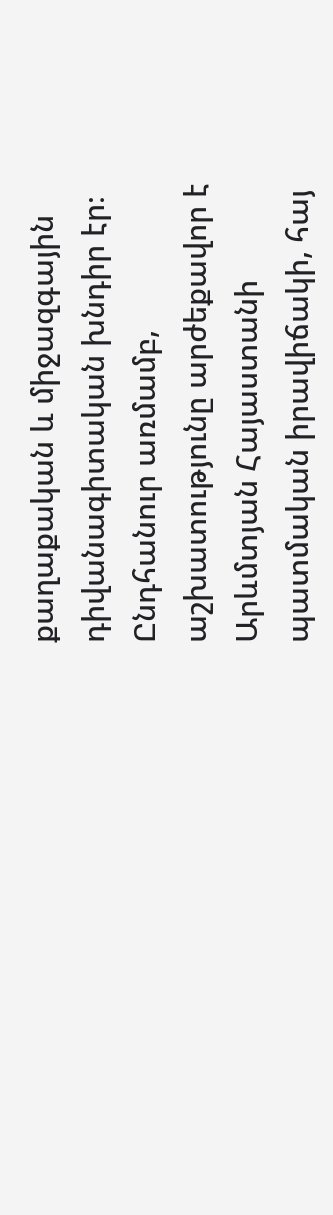քաղաքական և միջազգային դիվանագիտական խնդիր էր։ Ընդհանուր առմամբ, աշխատությունը արժեքավոր է Արևմտյան Հայաստանի պատմական իրավիճակի, հայ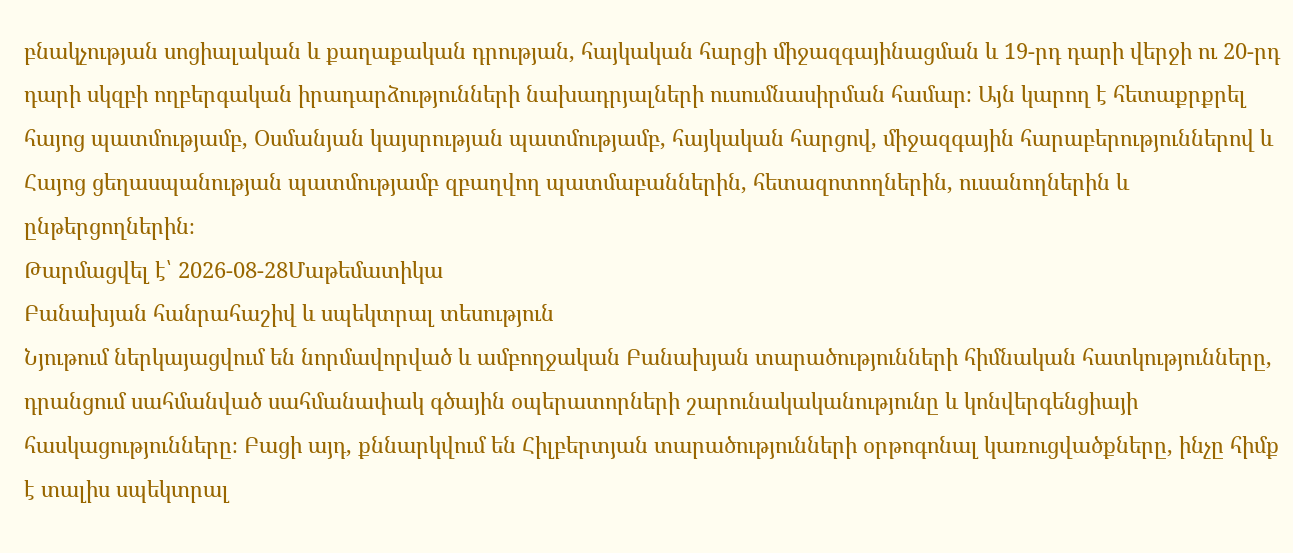բնակչության սոցիալական և քաղաքական դրության, հայկական հարցի միջազգայինացման և 19-րդ դարի վերջի ու 20-րդ դարի սկզբի ողբերգական իրադարձությունների նախադրյալների ուսումնասիրման համար։ Այն կարող է հետաքրքրել հայոց պատմությամբ, Օսմանյան կայսրության պատմությամբ, հայկական հարցով, միջազգային հարաբերություններով և Հայոց ցեղասպանության պատմությամբ զբաղվող պատմաբաններին, հետազոտողներին, ուսանողներին և ընթերցողներին։
Թարմացվել է՝ 2026-08-28Մաթեմատիկա
Բանախյան հանրահաշիվ և սպեկտրալ տեսություն
Նյութում ներկայացվում են նորմավորված և ամբողջական Բանախյան տարածությունների հիմնական հատկությունները, դրանցում սահմանված սահմանափակ գծային օպերատորների շարունակականությունը և կոնվերգենցիայի հասկացությունները։ Բացի այդ, քննարկվում են Հիլբերտյան տարածությունների օրթոգոնալ կառուցվածքները, ինչը հիմք է տալիս սպեկտրալ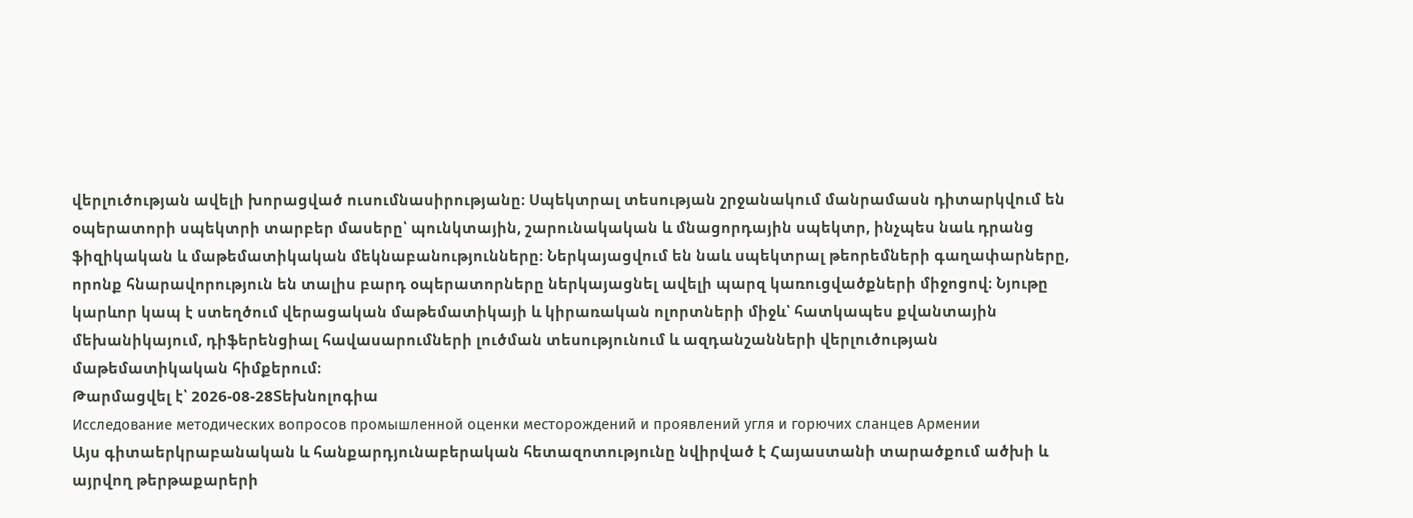վերլուծության ավելի խորացված ուսումնասիրությանը։ Սպեկտրալ տեսության շրջանակում մանրամասն դիտարկվում են օպերատորի սպեկտրի տարբեր մասերը՝ պունկտային, շարունակական և մնացորդային սպեկտր, ինչպես նաև դրանց ֆիզիկական և մաթեմատիկական մեկնաբանությունները։ Ներկայացվում են նաև սպեկտրալ թեորեմների գաղափարները, որոնք հնարավորություն են տալիս բարդ օպերատորները ներկայացնել ավելի պարզ կառուցվածքների միջոցով։ Նյութը կարևոր կապ է ստեղծում վերացական մաթեմատիկայի և կիրառական ոլորտների միջև՝ հատկապես քվանտային մեխանիկայում, դիֆերենցիալ հավասարումների լուծման տեսությունում և ազդանշանների վերլուծության մաթեմատիկական հիմքերում։
Թարմացվել է՝ 2026-08-28Տեխնոլոգիա
Исследование методических вопросов промышленной оценки месторождений и проявлений угля и горючих сланцев Армении
Այս գիտաերկրաբանական և հանքարդյունաբերական հետազոտությունը նվիրված է Հայաստանի տարածքում ածխի և այրվող թերթաքարերի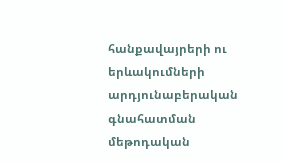հանքավայրերի ու երևակումների արդյունաբերական գնահատման մեթոդական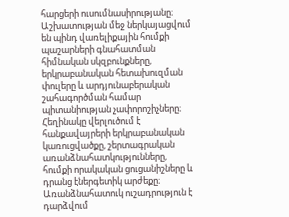հարցերի ուսումնասիրությանը։ Աշխատության մեջ ներկայացվում են պինդ վառելիքային հումքի պաշարների գնահատման հիմնական սկզբունքները, երկրաբանական հետախուզման փուլերը և արդյունաբերական շահագործման համար պիտանիության չափորոշիչները։ Հեղինակը վերլուծում է հանքավայրերի երկրաբանական կառուցվածքը, շերտագրական առանձնահատկությունները, հումքի որակական ցուցանիշները և դրանց էներգետիկ արժեքը։ Առանձնահատուկ ուշադրություն է դարձվում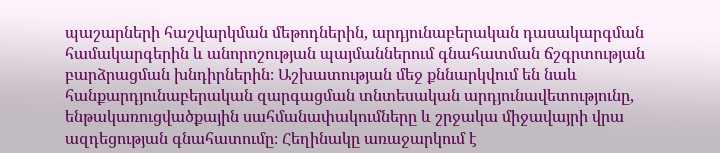պաշարների հաշվարկման մեթոդներին, արդյունաբերական դասակարգման համակարգերին և անորոշության պայմաններում գնահատման ճշգրտության բարձրացման խնդիրներին։ Աշխատության մեջ քննարկվում են նաև հանքարդյունաբերական զարգացման տնտեսական արդյունավետությունը, ենթակառուցվածքային սահմանափակումները և շրջակա միջավայրի վրա ազդեցության գնահատումը։ Հեղինակը առաջարկում է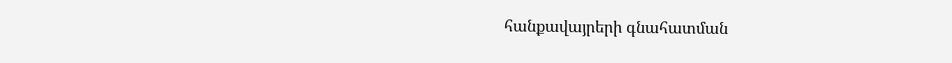հանքավայրերի գնահատման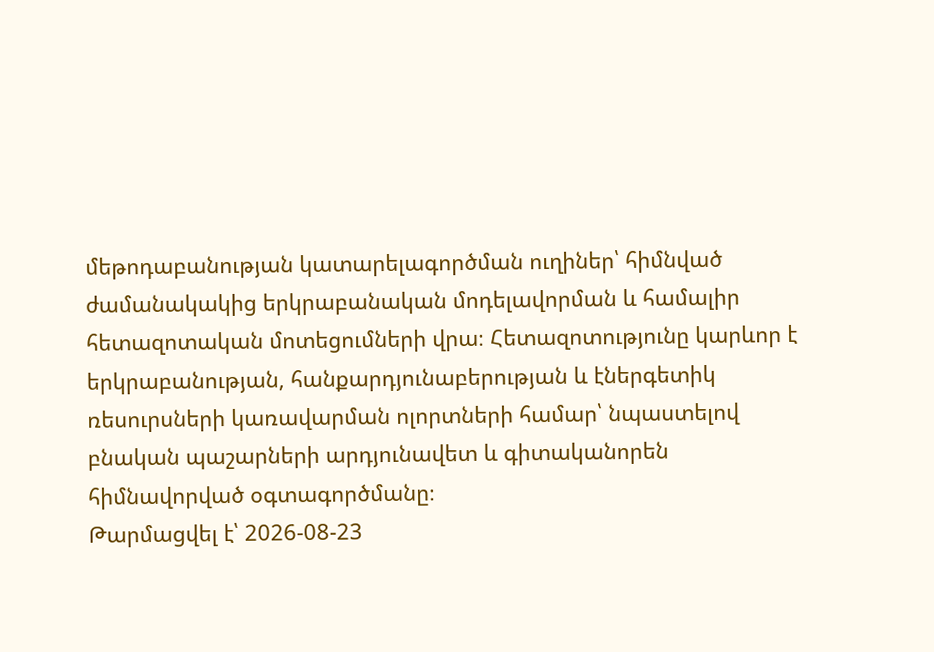մեթոդաբանության կատարելագործման ուղիներ՝ հիմնված ժամանակակից երկրաբանական մոդելավորման և համալիր հետազոտական մոտեցումների վրա։ Հետազոտությունը կարևոր է երկրաբանության, հանքարդյունաբերության և էներգետիկ ռեսուրսների կառավարման ոլորտների համար՝ նպաստելով բնական պաշարների արդյունավետ և գիտականորեն հիմնավորված օգտագործմանը։
Թարմացվել է՝ 2026-08-23